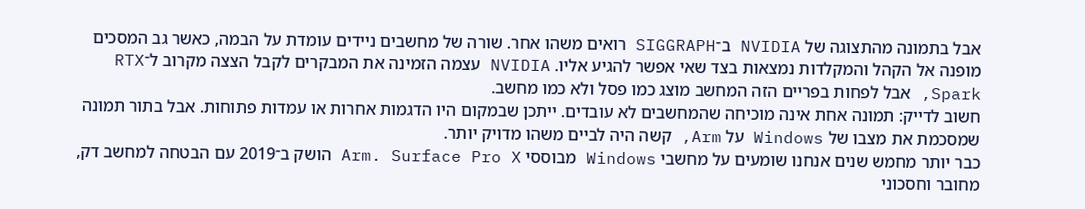אבל בתמונה מהתצוגה של NVIDIA ב־SIGGRAPH רואים משהו אחר. שורה של מחשבים ניידים עומדת על הבמה, כאשר גב המסכים מופנה אל הקהל והמקלדות נמצאות בצד שאי אפשר להגיע אליו. NVIDIA עצמה הזמינה את המבקרים לקבל הצצה מקרוב ל־RTX Spark, אבל לפחות בפריים הזה המחשב מוצג כמו פסל ולא כמו מחשב.
חשוב לדייק: תמונה אחת אינה מוכיחה שהמחשבים לא עובדים. ייתכן שבמקום היו הדגמות אחרות או עמדות פתוחות. אבל בתור תמונה שמסכמת את מצבו של Windows על Arm, קשה היה לביים משהו מדויק יותר.
כבר יותר מחמש שנים אנחנו שומעים על מחשבי Windows מבוססי Arm. Surface Pro X הושק ב־2019 עם הבטחה למחשב דק, מחובר וחסכוני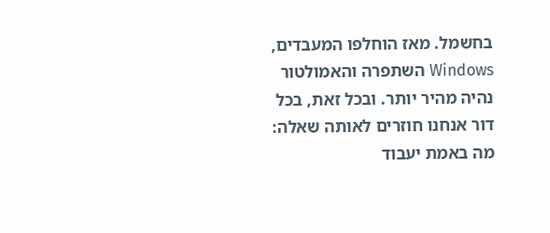בחשמל. מאז הוחלפו המעבדים, Windows השתפרה והאמולטור נהיה מהיר יותר. ובכל זאת, בכל דור אנחנו חוזרים לאותה שאלה: מה באמת יעבוד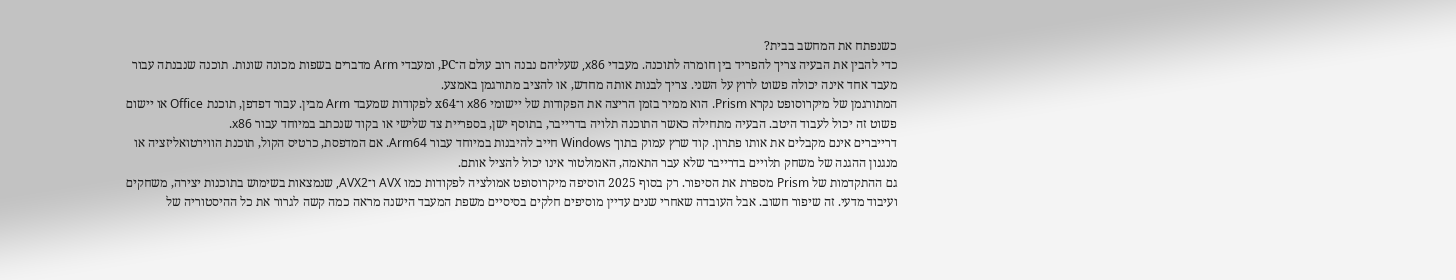כשנפתח את המחשב בבית?
כדי להבין את הבעיה צריך להפריד בין חומרה לתוכנה. מעבדי x86, שעליהם נבנה רוב עולם ה־PC, ומעבדי Arm מדברים בשפות מכונה שונות. תוכנה שנבנתה עבור מעבד אחד אינה יכולה פשוט לרוץ על השני. צריך לבנות אותה מחדש, או להציב מתורגמן באמצע.
המתורגמן של מיקרוסופט נקרא Prism. הוא ממיר בזמן הריצה את הפקודות של יישומי x86 ו־x64 לפקודות שמעבד Arm מבין. עבור דפדפן, תוכנת Office או יישום פשוט זה יכול לעבוד היטב. הבעיה מתחילה כאשר התוכנה תלויה בדרייבר, בתוסף ישן, בספריית צד שלישי או בקוד שנכתב במיוחד עבור x86.
דרייברים אינם מקבלים את אותו פתרון. קוד שרץ עמוק בתוך Windows חייב להיבנות במיוחד עבור Arm64. אם המדפסת, כרטיס הקול, תוכנת הווירטואליזציה או מנגנון ההגנה של משחק תלויים בדרייבר שלא עבר התאמה, האמולטור אינו יכול להציל אותם.
גם ההתקדמות של Prism מספרת את הסיפור. רק בסוף 2025 הוסיפה מיקרוסופט אמולציה לפקודות כמו AVX ו־AVX2, שנמצאות בשימוש בתוכנות יצירה, משחקים ועיבוד מדעי. זה שיפור חשוב. אבל העובדה שאחרי שנים עדיין מוסיפים חלקים בסיסיים משפת המעבד הישנה מראה כמה קשה לגרור את כל ההיסטוריה של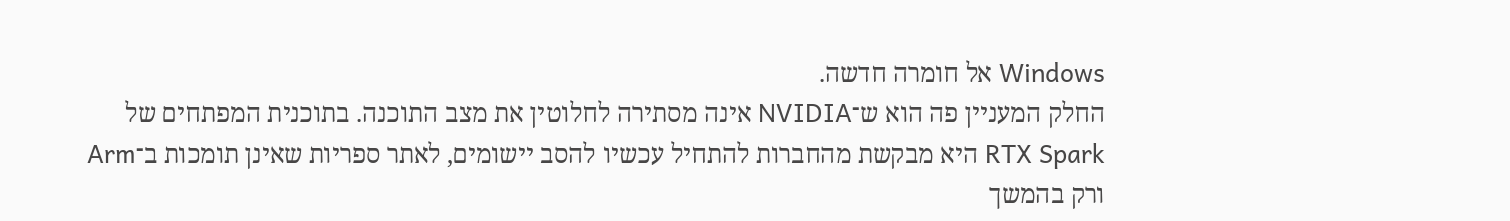Windows אל חומרה חדשה.
החלק המעניין פה הוא ש־NVIDIA אינה מסתירה לחלוטין את מצב התוכנה. בתוכנית המפתחים של RTX Spark היא מבקשת מהחברות להתחיל עכשיו להסב יישומים, לאתר ספריות שאינן תומכות ב־Arm ורק בהמשך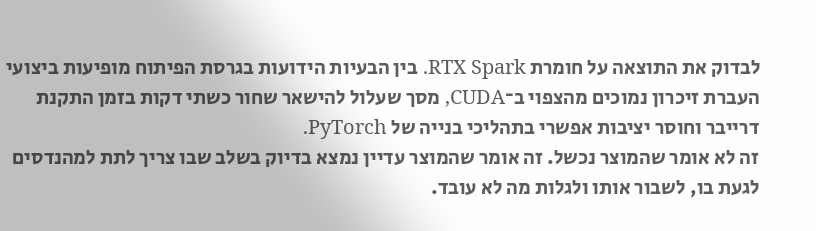לבדוק את התוצאה על חומרת RTX Spark. בין הבעיות הידועות בגרסת הפיתוח מופיעות ביצועי העברת זיכרון נמוכים מהצפוי ב־CUDA, מסך שעלול להישאר שחור כשתי דקות בזמן התקנת דרייבר וחוסר יציבות אפשרי בתהליכי בנייה של PyTorch.
זה לא אומר שהמוצר נכשל. זה אומר שהמוצר עדיין נמצא בדיוק בשלב שבו צריך לתת למהנדסים לגעת בו, לשבור אותו ולגלות מה לא עובד.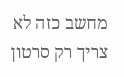מחשב כזה לא צריך רק סרטון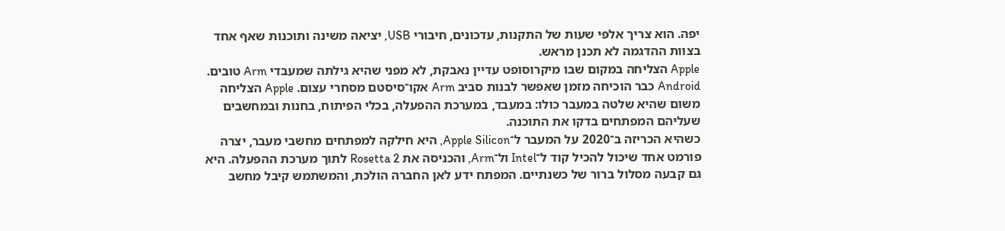יפה. הוא צריך אלפי שעות של התקנות, עדכונים, חיבורי USB, יציאה משינה ותוכנות שאף אחד בצוות ההדגמה לא תכנן מראש.
Apple הצליחה במקום שבו מיקרוסופט עדיין נאבקת, לא מפני שהיא גילתה שמעבדי Arm טובים. Android כבר הוכיחה מזמן שאפשר לבנות סביב Arm אקו־סיסטם מסחרי עצום. Apple הצליחה משום שהיא שלטה במעבר כולו: במעבד, במערכת ההפעלה, בכלי הפיתוח, בחנות ובמחשבים שעליהם המפתחים בדקו את התוכנה.
כשהיא הכריזה ב־2020 על המעבר ל־Apple Silicon, היא חילקה למפתחים מחשבי מעבר, יצרה פורמט אחד שיכול להכיל קוד ל־Intel ול־Arm, והכניסה את Rosetta 2 לתוך מערכת ההפעלה. היא גם קבעה מסלול ברור של כשנתיים. המפתח ידע לאן החברה הולכת, והמשתמש קיבל מחשב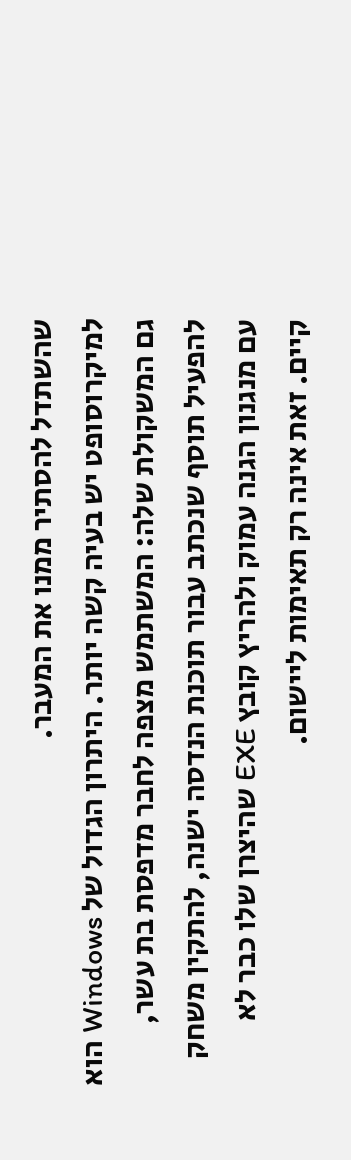שהשתדל להסתיר ממנו את המעבר.
למיקרוסופט יש בעיה קשה יותר. היתרון הגדול של Windows הוא גם המשקולת שלה: המשתמש מצפה לחבר מדפסת בת עשר, להפעיל תוסף שנכתב עבור תוכנת הנדסה ישנה, להתקין משחק עם מנגנון הגנה עמוק ולהריץ קובץ EXE שהיצרן שלו כבר לא קיים. זאת אינה רק תאימות ליישום.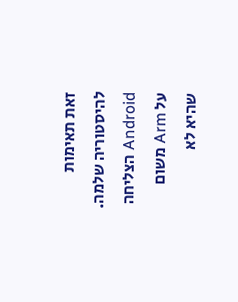זאת תאימות להיסטוריה שלמה.
Android הצליחה על Arm משום שהיא לא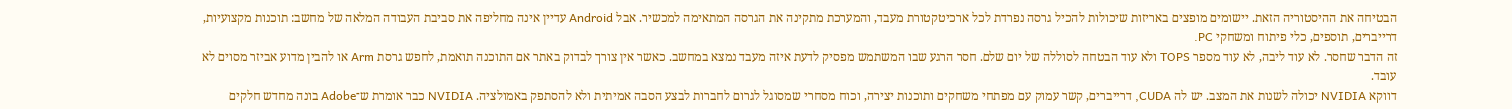הבטיחה את ההיסטוריה הזאת. יישומים מופצים באריזות שיכולות להכיל גרסה נפרדת לכל ארכיטקטורת מעבד, והמערכת מתקינה את הגרסה המתאימה למכשיר. אבל Android עדיין אינה מחליפה את סביבת העבודה המלאה של מחשב: תוכנות מקצועיות, דרייברים, תוספים, כלי פיתוח ומשחקי PC.
זה הדבר שחסר. לא עוד ליבה, לא עוד מספר TOPS ולא עוד הבטחה לסוללה של יום שלם. חסר הרגע שבו המשתמש מפסיק לדעת איזה מעבד נמצא במחשב. כאשר אין צורך לבדוק באתר אם התוכנה תואמת, לחפש גרסת Arm או להבין מדוע אביזר מסוים לא עובד.
דווקא NVIDIA יכולה לשנות את המצב. יש לה CUDA, דרייברים, קשר עמוק עם מפתחי משחקים ותוכנות יצירה, וכוח מסחרי שמסוגל לגרום לחברות לבצע הסבה אמיתית ולא להסתפק באמולציה. NVIDIA כבר אומרת ש־Adobe בונה מחדש חלקים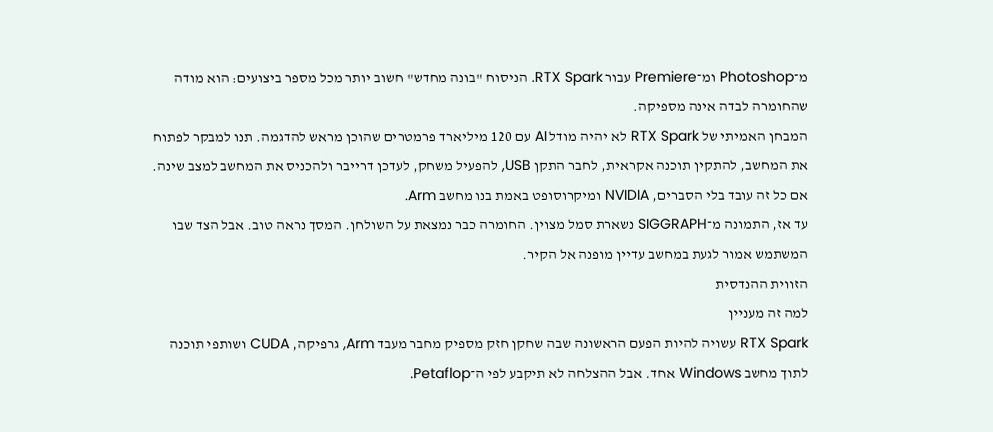מ־Photoshop ומ־Premiere עבור RTX Spark. הניסוח "בונה מחדש" חשוב יותר מכל מספר ביצועים: הוא מודה שהחומרה לבדה אינה מספיקה.
המבחן האמיתי של RTX Spark לא יהיה מודל AI עם 120 מיליארד פרמטרים שהוכן מראש להדגמה. תנו למבקר לפתוח את המחשב, להתקין תוכנה אקראית, לחבר התקן USB, להפעיל משחק, לעדכן דרייבר ולהכניס את המחשב למצב שינה. אם כל זה עובד בלי הסברים, NVIDIA ומיקרוסופט באמת בנו מחשב Arm.
עד אז, התמונה מ־SIGGRAPH נשארת סמל מצוין. החומרה כבר נמצאת על השולחן. המסך נראה טוב. אבל הצד שבו המשתמש אמור לגעת במחשב עדיין מופנה אל הקיר.
הזווית ההנדסית
למה זה מעניין
RTX Spark עשויה להיות הפעם הראשונה שבה שחקן חזק מספיק מחבר מעבד Arm, גרפיקה, CUDA ושותפי תוכנה לתוך מחשב Windows אחד. אבל ההצלחה לא תיקבע לפי ה־Petaflop.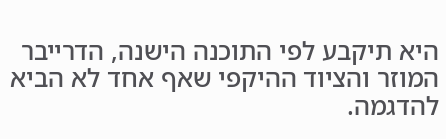היא תיקבע לפי התוכנה הישנה, הדרייבר המוזר והציוד ההיקפי שאף אחד לא הביא להדגמה.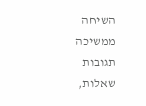השיחה ממשיכה
תגובות
שאלות,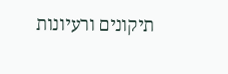תיקונים ורעיונות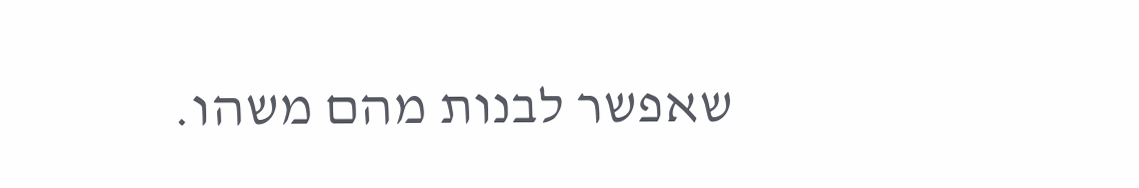שאפשר לבנות מהם משהו.